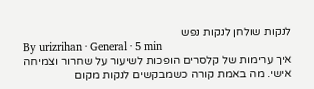לנקות שולחן לנקות נפש
By urizrihan · General · 5 min
איך ערימות של קלסרים הופכות לשיעור על שחרור וצמיחה אישי. מה באמת קורה כשמבקשים לנקות מקום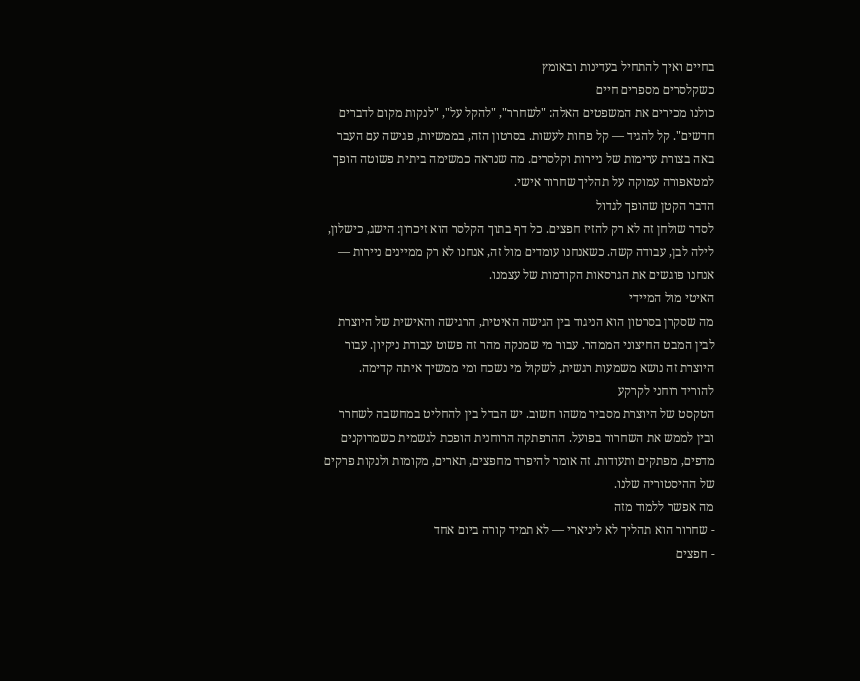בחיים ואיך להתחיל בעדינות ובאומץ
כשקלסרים מספרים חיים
כולנו מכירים את המשפטים האלה: "לשחרר", "להקל על", "לנקות מקום לדברים חדשים". קל להגיד — קל פחות לעשות. בסרטון הזה, בממשיות, פגישה עם העבר באה בצורת ערימות של ניירות וקלסרים. מה שנראה כמשימה ביתית פשוטה הופך למטאפורה עמוקה על תהליך שחרור אישי.
הדבר הקטן שהופך לגדול
לסדר שולחן זה לא רק להזיז חפצים. כל דף בתוך הקלסר הוא זיכרון: הישג, כישלון, לילה לבן, עבודה קשה. כשאנחנו עומדים מול זה, אנחנו לא רק ממיינים ניירות — אנחנו פוגשים את הגרסאות הקודמות של עצמנו.
האיטי מול המיידי
מה שסקרן בסרטון הוא הניגוד בין הגישה האיטית, הרגישה והאישית של היוצרת לבין המבט החיצוני הממהר. עבור מי שמנקה מהר זה פשוט עבודת ניקיון. עבור היוצרת זה נושא משמעות רגשית, לשקול מי נשכח ומי ממשיך איתה קדימה.
להוריד רוחני לקרקע
הטקסט של היוצרת מסביר משהו חשוב. יש הבדל בין להחליט במחשבה לשחרר ובין לממש את השחרור בפועל. ההרפתקה הרוחנית הופכת לגשמית כשמרוקנים מדפים, מפתקים ותעודות. זה אומר להיפרד מחפצים, תארים, מקומות ולנקות פרקים של ההיסטוריה שלנו.
מה אפשר ללמוד מזה
- שחרור הוא תהליך לא ליניארי — לא תמיד קורה ביום אחד
- חפצים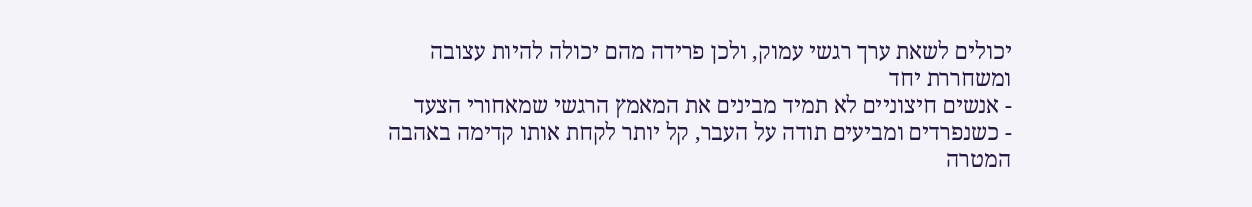יכולים לשאת ערך רגשי עמוק, ולכן פרידה מהם יכולה להיות עצובה ומשחררת יחד
- אנשים חיצוניים לא תמיד מבינים את המאמץ הרגשי שמאחורי הצעד
- כשנפרדים ומביעים תודה על העבר, קל יותר לקחת אותו קדימה באהבה
המטרה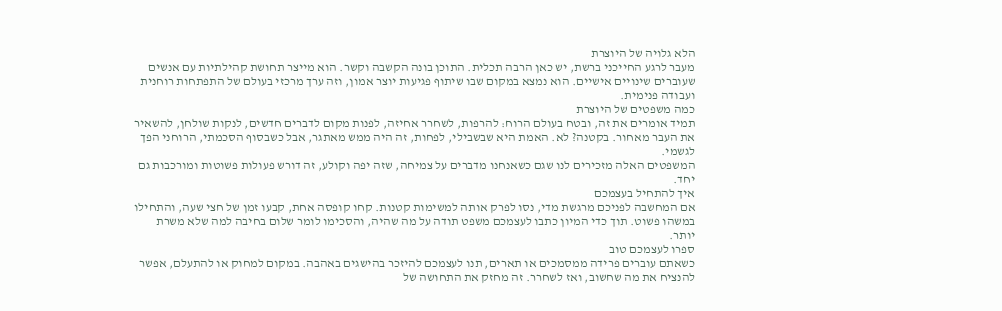הלא גלויה של היוצרת
מעבר לרגע החייכני ברשת, יש כאן הרבה תכלית. התוכן בונה הקשבה וקשר. הוא מייצר תחושת קהילתיות עם אנשים שעוברים שינויים אישיים. הוא נמצא במקום שבו שיתוף פגיעות יוצר אמון, וזה ערך מרכזי בעולם של התפתחות רוחנית ועבודה פנימית.
כמה משפטים של היוצרת
תמיד אומרים את זה, ובטח בעולם הרוח: להרפות, לשחרר אחיזה, לפנות מקום לדברים חדשים, לנקות שולחן, להשאיר את העבר מאחור. בקטנה? לא. האמת היא שבשבילי, לפחות, זה היה ממש מאתגר, אבל כשבסוף הסכמתי, הרוחני הפך לגשמי.
המשפטים האלה מזכירים לנו שגם כשאנחנו מדברים על צמיחה, שזה יפה וקולע, זה דורש פעולות פשוטות ומורכבות גם יחד.
איך להתחיל בעצמכם
אם המחשבה לפניכם מרגשת מדי, נסו לפרק אותה למשימות קטנות. קחו קופסה אחת, קבעו זמן של חצי שעה, והתחילו במשהו פשוט. תוך כדי המיון כתבו לעצמכם משפט תודה על מה שהיה, והסכימו לומר שלום בחיבה למה שלא משרת יותר.
ספרו לעצמכם טוב
כשאתם עוברים פרידה ממסמכים או תארים, תנו לעצמכם להיזכר בהישגים באהבה. במקום למחוק או להתעלם, אפשר להנציח את מה שחשוב, ואז לשחרר. זה מחזק את התחושה של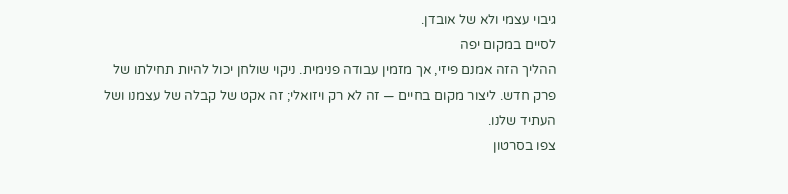גיבוי עצמי ולא של אובדן.
לסיים במקום יפה
ההליך הזה אמנם פיזי, אך מזמין עבודה פנימית. ניקוי שולחן יכול להיות תחילתו של פרק חדש. ליצור מקום בחיים — זה לא רק ויזואלי; זה אקט של קבלה של עצמנו ושל העתיד שלנו.
צפו בסרטון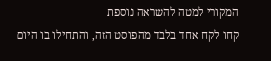המקורי למטה להשראה נוספת
קחו לקח אחד בלבד מהפוסט הזה, והתחילו בו היום